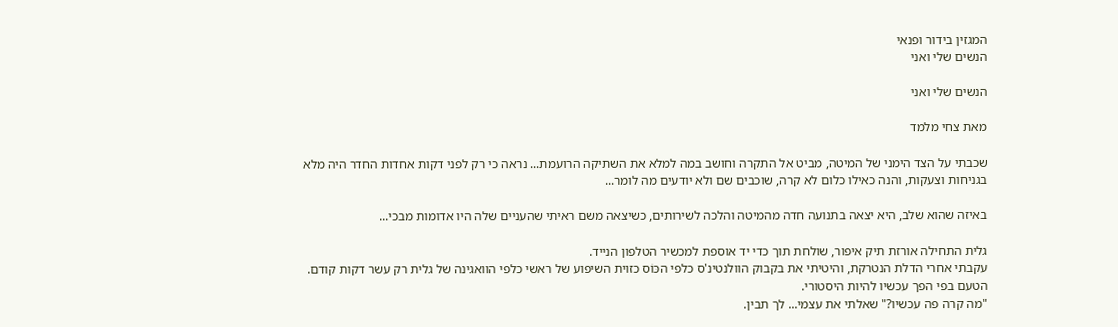המגזין בידור ופנאי
הנשים שלי ואני

הנשים שלי ואני

מאת צחי מלמד

שכבתי על הצד הימני של המיטה, מביט אל התקרה וחושב במה למלא את השתיקה הרועמת... נראה כי רק לפני דקות אחדות החדר היה מלא בגניחות וצעקות, והנה כאילו כלום לא קרה, שוכבים שם ולא יודעים מה לומר...

באיזה שהוא שלב, היא יצאה בתנועה חדה מהמיטה והלכה לשירותים, כשיצאה משם ראיתי שהעניים שלה היו אדומות מבכי...

גלית התחילה אורזת תיק איפור, שולחת תוך כדי יד אוספת למכשיר הטלפון הנייד.
עקבתי אחרי הדלת הנטרקת, והיטיתי את בקבוק הוולנטינ'ס כלפי הכּוֹס כזוית השיפוע של ראשי כלפי הוואגינה של גלית רק עשר דקות קודם.
הטעם בפי הפך עכשיו להיות היסטורי.
"מה קרה פה עכשיו?" שאלתי את עצמי... לך תבין.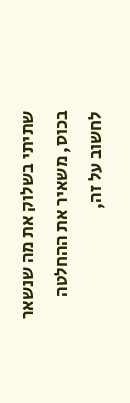שתיתי בשלוק את מה שנשאר בכוס, משאיר את ההחלטה לחשוב על זה,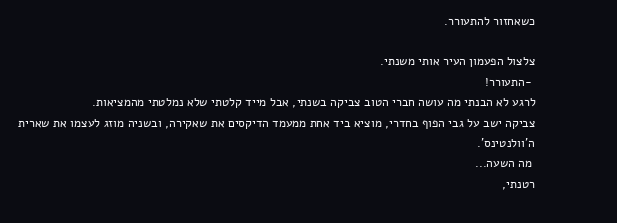כשאחזור להתעורר.

צלצול הפעמון העיר אותי משנתי.
 -התעורר!
לרגע לא הבנתי מה עושה חברי הטוב צביקה בשנתי, אבל מייד קלטתי שלא נמלטתי מהמציאות.
צביקה ישב על גבי הפוף בחדרי, מוציא ביד אחת ממעמד הדיקסים את שאקירה, ובשניה מוזג לעצמו את שארית ה'וולנטינס'.
 מה השעה...
רטנתי,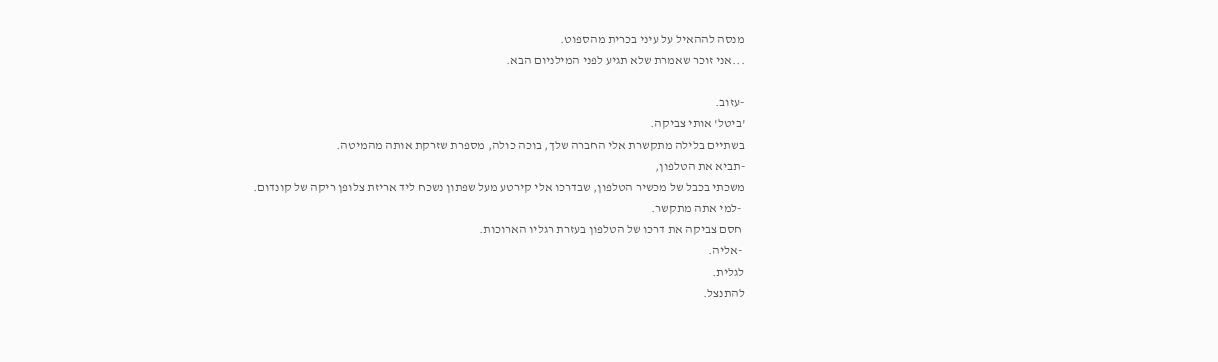מנסה לההאיל על עיני בכרית מהספוט.
...אני זוכר שאמרת שלא תגיע לפני המילניום הבא.

-עזוב.
'ביטל' אותי צביקה.
בשתיים בלילה מתקשרת אלי החברה שלך, בוכה כולה, מספרת שזרקת אותה מהמיטה.
-תביא את הטלפון,
משכתי בכבל של מכשיר הטלפון, שבדרכו אלי קירטע מעל שפתון נשכח ליד אריזת צלופן ריקה של קונדום.
 -למי אתה מתקשר.
 חסם צביקה את דרכו של הטלפון בעזרת רגליו הארוכות.
 -אליה.
לגלית.
להתנצל.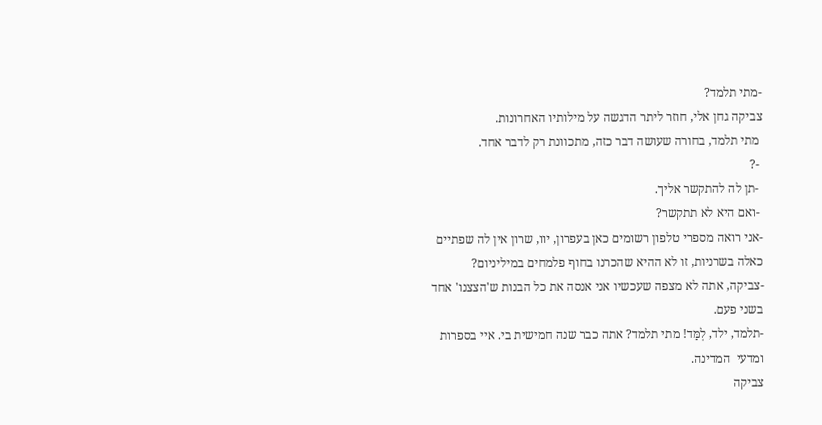-מתי תלמד?
צביקה גחן אלי, חוזר ליתר הדגשה על מילותיו האחרונות.
 מתי תלמד, בחורה שעושה דבר כזה, מתכוונת רק לדבר אחד.
 -?
 -תן לה להתקשר אליך.
 -ואם היא לא תתקשר?
-אני רואה מספרי טלפון רשומים כאן בעפרון, יוו, שרון אין לה שפתיים כאלה בשרניות, זו לא ההיא שהכרנו בחוף פלמחים במיליניום?
-צביקה, אתה לא מצפה שעכשיו אני אנסה את כל הבנות ש'הצצנו' אחד בשני פעם.
-תלמד, ילד, לְמַּד! מתי תלמד? אתה כבר שנה חמישית בי. איי בספרות ומדעי  המדינה.
צביקה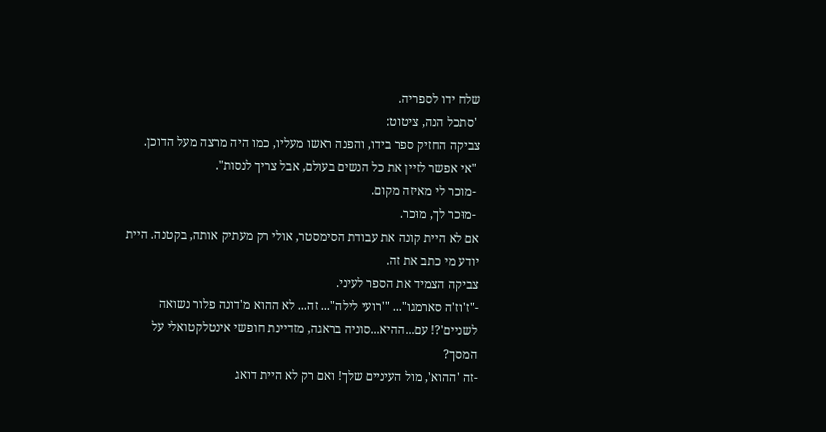שלח ידו לספריה.
 'סתכל הנה, ציטוט:
צביקה החזיק ספר בידו, והפנה ראשו מעליו, כמו היה מרצה מעל הדוכן.
 "אי אפשר לזיין את כל הנשים בעולם, אבל צריך לנסות".
 -מוכר לי מאיזה מקום.
 -מוּכר לך, מוּכר.
אם לא היית קונה את עבודת הסימסטר, אולי רק מעתיק אותה, בקטנה. היית יודע מי כתב את זה.
צביקה הצמיד את הספר לעיני.
-"ז'וז'ה סארמגו"... "'רועי לילה"... זה... לא ההוא מ'דונה פלור נשואה לשניים'?! עם...ההיא...סוניה בראגה, מזדיינת חופשי אינטלקטואלי על המסך?
-זה 'ההוא', מול העיניים שלך! ואם רק לא היית דואג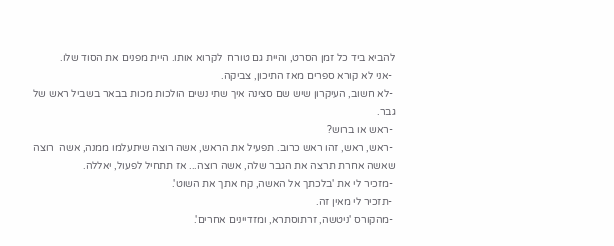להביא ביד כל זמן הסרט, והיית גם טורח  לקרוא אותו. היית מפנים את הסוד שלו.
 -אני לא קורא ספרים מאז התיכון, צביקה.
 -לא חשוב, העיקרון שיש שם סצינה איך שתי נשים הולכות מכות בבאר בשביל ראש של גבר.
 -ראש או ברוש?
 -ראש, ראש, זהו ראש כרוב. תפעיל את הראש, אשה רוצה שיתעלמו ממנה, אשה  רוצה שאשה אחרת תרצה את הגבר שלה, אשה רוצה... אז תתחיל לפעול, יאללה.
 -מזכיר לי את 'בלכתך אל האשה, קח אתך את השוט'.
 -תזכיר לי מאין זה.
 -מהקורס 'ניטשה, זרתוסתרא, ומזדיינים אחרים'.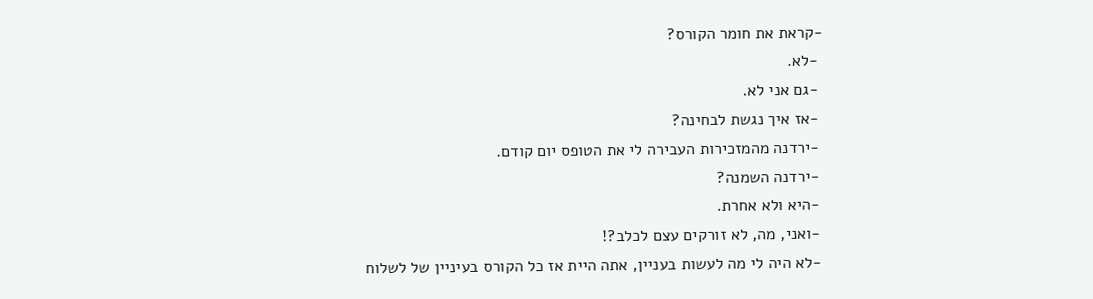-קראת את חומר הקורס?
 -לא.
 -גם אני לא.
 -אז איך נגשת לבחינה?
 -ירדנה מהמזכירות העבירה לי את הטופס יום קודם.
 -ירדנה השמנה?
 -היא ולא אחרת.
 -ואני, מה, לא זורקים עצם לכלב?!
 -לא היה לי מה לעשות בעניין, אתה היית אז כל הקורס בעיניין של לשלוח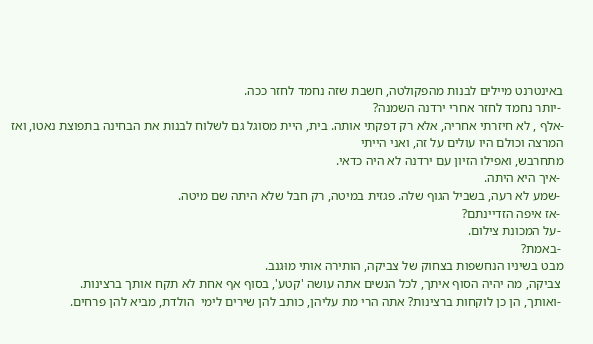באינטרנט מיילים לבנות מהפקולטה, חשבת שזה נחמד לחזר ככה.
 -יותר נחמד לחזר אחרי ירדנה השמנה?
-אלף , לא חיזרתי אחריה, אלא רק דפקתי אותה. בית, היית מסוגל גם לשלוח לבנות את הבחינה בתפוצת נאטו, ואז המרצה וכולם היו עולים על זה, ואני הייתי
מתחרבש, ואפילו הזיון עם ירדנה לא היה כדאי.
 -איך היא היתה.
 -שמע לא רעה, בשביל הגוף שלה. פגזית במיטה, רק חבל שלא היתה שם מיטה.
 -אז איפה הזדיינתם?
 -על המכונת צילום.
 -באמת?
מבט בשיניו הנחשפות בצחוק של צביקה, הותירה אותי מוּגנב.
 צביקה, מה יהיה הסוף איתך, לכל הנשים אתה עושה 'קטע', בסוף אף אחת לא תקח אותך ברצינות.
 -ואותך, הן כן לוקחות ברצינות? אתה הרי מת עליהן, כותב להן שירים לימי  הולדת, מביא להן פרחים.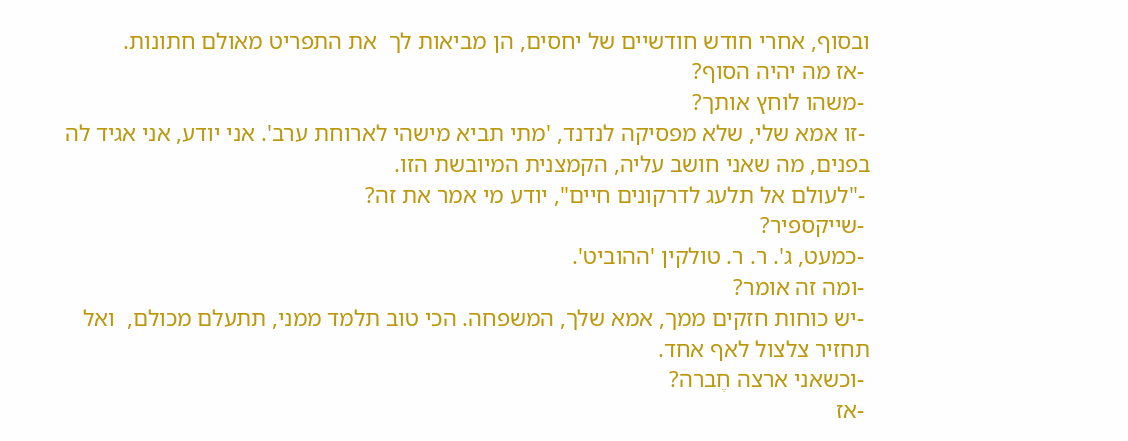ובסוף, אחרי חודש חודשיים של יחסים, הן מביאות לך  את התפריט מאולם חתונות.
 -אז מה יהיה הסוף?
 -משהו לוחץ אותך?
 -זו אמא שלי, שלא מפסיקה לנדנד, 'מתי תביא מישהי לארוחת ערב'. אני יודע, אני אגיד לה בפנים, מה שאני חושב עליה, הקמצנית המיובשת הזו.
 -"לעולם אל תלעג לדרקונים חיים", יודע מי אמר את זה?
 -שייקספיר?
 -כמעט, ג'. ר. ר. טולקין 'ההוביט'.
 -ומה זה אומר?
 -יש כוחות חזקים ממך, אמא שלך, המשפחה. הכי טוב תלמד ממני, תתעלם מכולם,  ואל תחזיר צלצול לאף אחד.
 -וכשאני ארצה חֶברה?
 -אז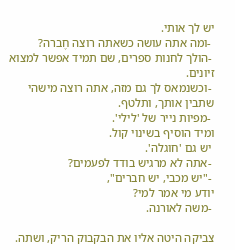יש לך אותי.
 -ומה אתה עושה כשאתה רוצה חֶברה?
 -הולך לחנות ספרים, שם תמיד אפשר למצוא זיונים.
 -וכשנמאס לך גם מזה, אתה רוצה מישהי שתבין אותך, ותלטף.
 -מפיות נייר של 'לילי'.
ומיד הוסיף בשינוי קול.
 יש גם 'חוגלה'.
 -אתה לא מרגיש בודד לפעמים?
 -"יש מכבי, יש חברים",
יודע מי אמר למי?
 -משה לאורנה.

צביקה היטה אליו את הבקבוק הריק, ושתה.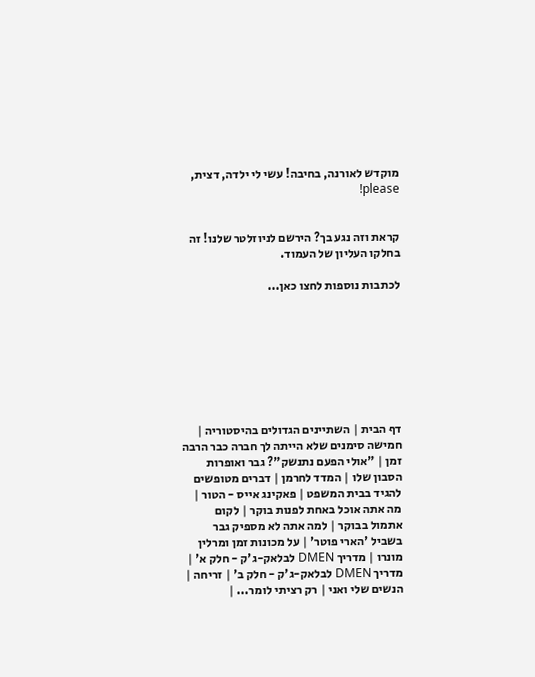מוקדש לאורנה, בחיבה! עשי לי ילדה, דצית, please!


קראת וזה נגע בך? הירשם לניוזלטר שלנו! זה בחלקו העליון של העמוד.

לכתבות נוספות לחצו כאן...








דף הבית | השתיינים הגדולים בהיסטוריה | חמישה סימנים שלא הייתה לך חברה כבר הרבה זמן | "אולי הפעם נתנשק"? גבר ואופרות הסבון שלו | המדד לחרמן | דברים מטופשים להגיד בבית המשפט | פאקינג אייס - הטור | מה אתה אוכל באחת לפנות בוקר | לקום אתמול בבוקר | למה אתה לא מספיק גבר בשביל 'הארי פוטר' | על מכונות זמן ומרלין מונרו | מדריך DMEN לבלאק-ג'ק - חלק א' | מדריך DMEN לבלאק-ג'ק - חלק ב' | זריחה | הנשים שלי ואני | רק רציתי לומר... |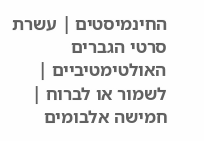החינמיסטים | עשרת סרטי הגברים האולטימטיביים | לשמור או לברוח | חמישה אלבומים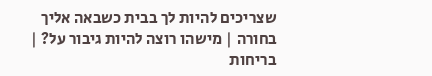שצריכים להיות לך בבית כשבאה אליך בחורה | מישהו רוצה להיות גיבור על? | בריחות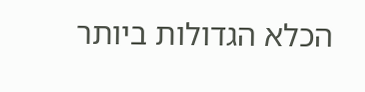הכלא הגדולות ביותר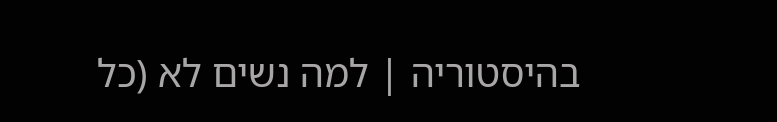בהיסטוריה | למה נשים לא (כל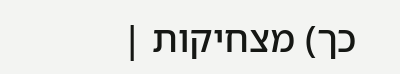כך) מצחיקות |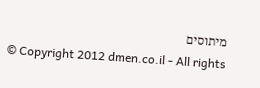מיתוסים
© Copyright 2012 dmen.co.il - All rights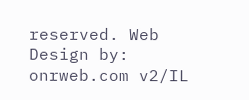reserved. Web Design by: onrweb.com v2/IL